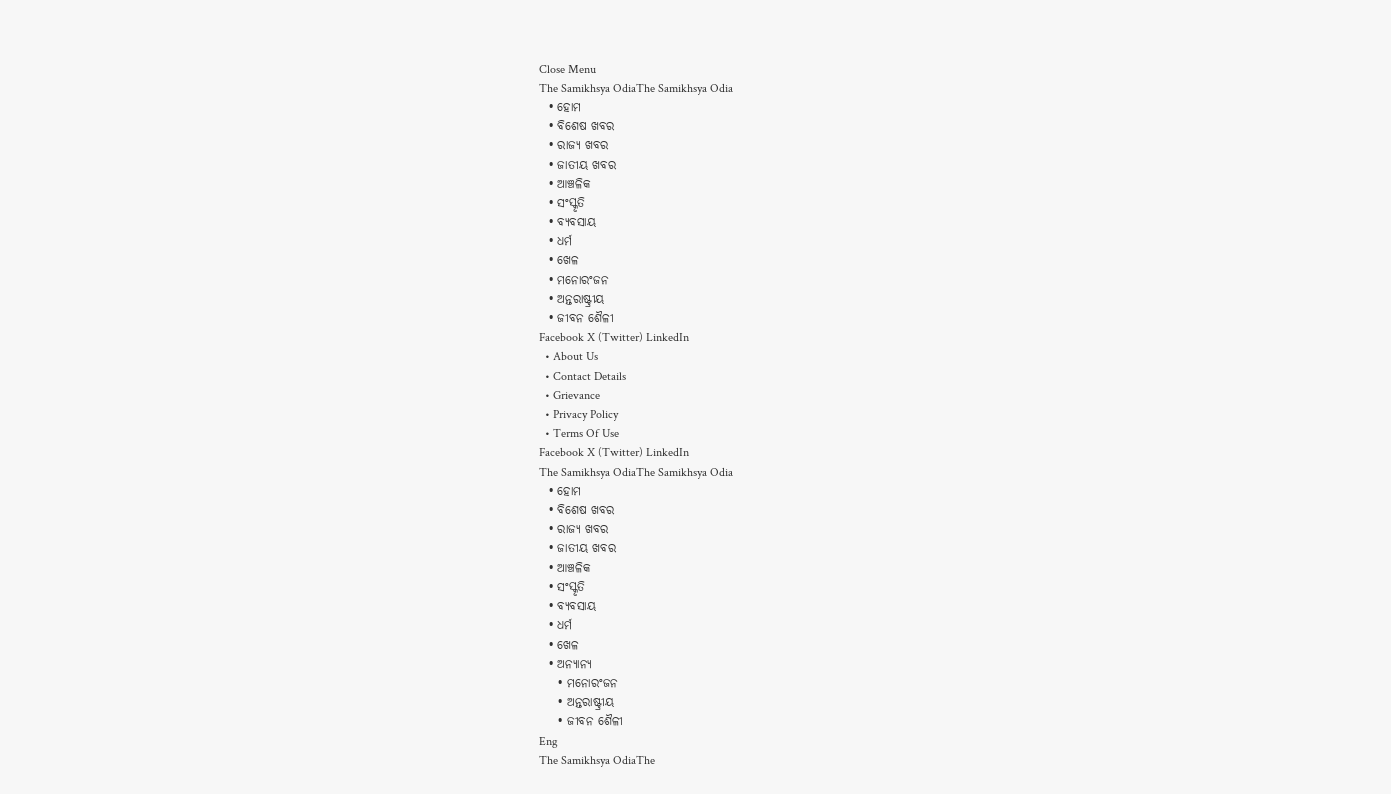Close Menu
The Samikhsya OdiaThe Samikhsya Odia
  • ହୋମ
  • ବିଶେଷ ଖବର
  • ରାଜ୍ୟ ଖବର
  • ଜାତୀୟ ଖବର
  • ଆଞ୍ଚଳିକ
  • ସଂସ୍କୃତି
  • ବ୍ୟବସାୟ
  • ଧର୍ମ
  • ଖେଳ
  • ମନୋରଂଜନ
  • ଅନ୍ତରାଷ୍ଟ୍ରୀୟ
  • ଜୀବନ ଶୈଳୀ
Facebook X (Twitter) LinkedIn
  • About Us
  • Contact Details
  • Grievance
  • Privacy Policy
  • Terms Of Use
Facebook X (Twitter) LinkedIn
The Samikhsya OdiaThe Samikhsya Odia
  • ହୋମ
  • ବିଶେଷ ଖବର
  • ରାଜ୍ୟ ଖବର
  • ଜାତୀୟ ଖବର
  • ଆଞ୍ଚଳିକ
  • ସଂସ୍କୃତି
  • ବ୍ୟବସାୟ
  • ଧର୍ମ
  • ଖେଳ
  • ଅନ୍ୟାନ୍ୟ
    • ମନୋରଂଜନ
    • ଅନ୍ତରାଷ୍ଟ୍ରୀୟ
    • ଜୀବନ ଶୈଳୀ
Eng
The Samikhsya OdiaThe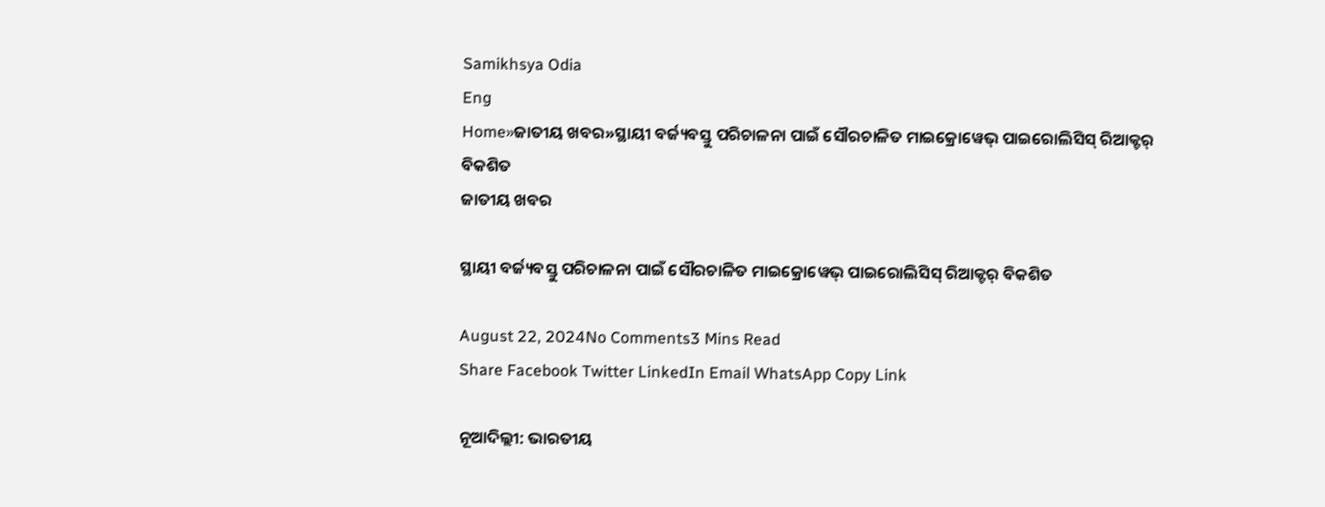Samikhsya Odia
Eng
Home»ଜାତୀୟ ଖବର»ସ୍ଥାୟୀ ବର୍ଜ୍ୟବସ୍ତୁ ପରିଚାଳନା ପାଇଁ ସୌରଚାଳିତ ମାଇକ୍ରୋୱେଭ୍ ପାଇରୋଲିସିସ୍ ରିଆକ୍ଟର୍ ବିକଶିତ
ଜାତୀୟ ଖବର

ସ୍ଥାୟୀ ବର୍ଜ୍ୟବସ୍ତୁ ପରିଚାଳନା ପାଇଁ ସୌରଚାଳିତ ମାଇକ୍ରୋୱେଭ୍ ପାଇରୋଲିସିସ୍ ରିଆକ୍ଟର୍ ବିକଶିତ

August 22, 2024No Comments3 Mins Read
Share Facebook Twitter LinkedIn Email WhatsApp Copy Link

ନୂଆଦିଲ୍ଲୀ: ଭାରତୀୟ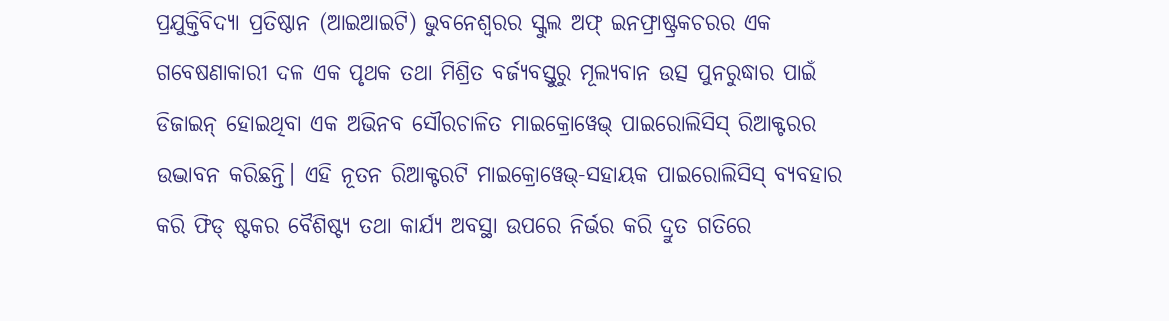ପ୍ରଯୁକ୍ତିବିଦ୍ୟା ପ୍ରତିଷ୍ଠାନ (ଆଇଆଇଟି) ଭୁବନେଶ୍ୱରର ସ୍କୁଲ ଅଫ୍ ଇନଫ୍ରାଷ୍ଟ୍ରକଚରର ଏକ ଗବେଷଣାକାରୀ ଦଳ ଏକ ପୃଥକ ତଥା ମିଶ୍ରିତ ବର୍ଜ୍ୟବସ୍ତୁରୁ ମୂଲ୍ୟବାନ ଉତ୍ସ ପୁନରୁଦ୍ଧାର ପାଇଁ ଡିଜାଇନ୍ ହୋଇଥିବା ଏକ ଅଭିନବ ସୌରଚାଳିତ ମାଇକ୍ରୋୱେଭ୍ ପାଇରୋଲିସିସ୍ ରିଆକ୍ଟରର ଉଦ୍ଭାବନ କରିଛନ୍ତି। ଏହି ନୂତନ ରିଆକ୍ଟରଟି ମାଇକ୍ରୋୱେଭ୍-ସହାୟକ ପାଇରୋଲିସିସ୍ ବ୍ୟବହାର କରି ଫିଡ୍ ଷ୍ଟକର ବୈଶିଷ୍ଟ୍ୟ ତଥା କାର୍ଯ୍ୟ ଅବସ୍ଥା ଉପରେ ନିର୍ଭର କରି ଦ୍ରୁତ ଗତିରେ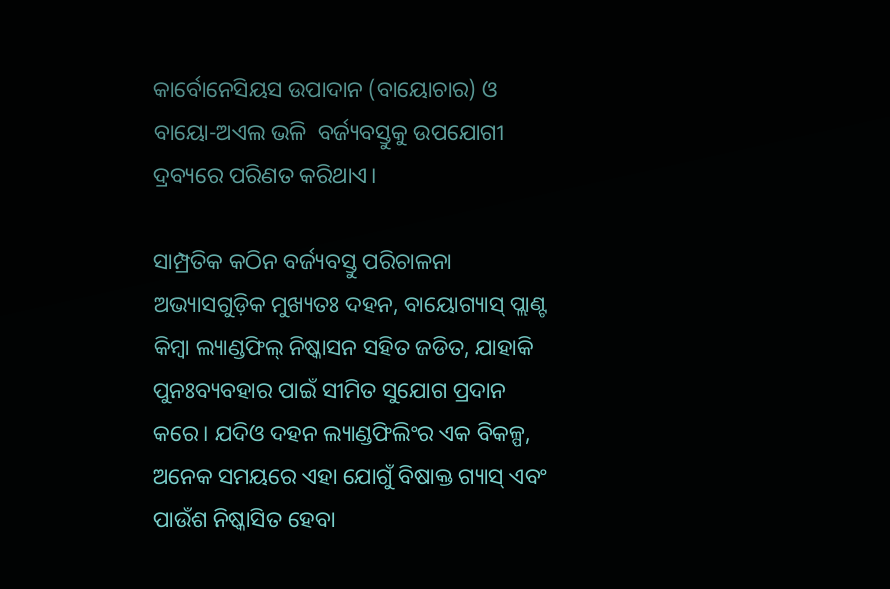କାର୍ବୋନେସିୟସ ଉପାଦାନ (ବାୟୋଚାର) ଓ  ବାୟୋ-ଅଏଲ ଭଳି  ବର୍ଜ୍ୟବସ୍ତୁକୁ ଉପଯୋଗୀ ଦ୍ରବ୍ୟରେ ପରିଣତ କରିଥାଏ।

ସାମ୍ପ୍ରତିକ କଠିନ ବର୍ଜ୍ୟବସ୍ତୁ ପରିଚାଳନା ଅଭ୍ୟାସଗୁଡ଼ିକ ମୁଖ୍ୟତଃ ଦହନ, ବାୟୋଗ୍ୟାସ୍ ପ୍ଲାଣ୍ଟ କିମ୍ବା ଲ୍ୟାଣ୍ଡଫିଲ୍ ନିଷ୍କାସନ ସହିତ ଜଡିତ, ଯାହାକି ପୁନଃବ୍ୟବହାର ପାଇଁ ସୀମିତ ସୁଯୋଗ ପ୍ରଦାନ କରେ। ଯଦିଓ ଦହନ ଲ୍ୟାଣ୍ଡଫିଲିଂର ଏକ ବିକଳ୍ପ, ଅନେକ ସମୟରେ ଏହା ଯୋଗୁଁ ବିଷାକ୍ତ ଗ୍ୟାସ୍ ଏବଂ ପାଉଁଶ ନିଷ୍କାସିତ ହେବା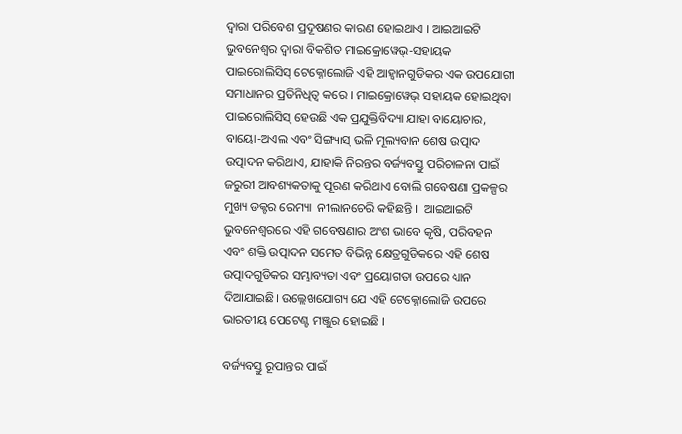ଦ୍ୱାରା ପରିବେଶ ପ୍ରଦୂଷଣର କାରଣ ହୋଇଥାଏ । ଆଇଆଇଟି ଭୁବନେଶ୍ୱର ଦ୍ୱାରା ବିକଶିତ ମାଇକ୍ରୋୱେଭ୍-ସହାୟକ ପାଇରୋଲିସିସ୍ ଟେକ୍ନୋଲୋଜି ଏହି ଆହ୍ୱାନଗୁଡିକର ଏକ ଉପଯୋଗୀ ସମାଧାନର ପ୍ରତିନିଧିତ୍ୱ କରେ । ମାଇକ୍ରୋୱେଭ୍ ସହାୟକ ହୋଇଥିବା ପାଇରୋଲିସିସ୍ ହେଉଛି ଏକ ପ୍ରଯୁକ୍ତିବିଦ୍ୟା ଯାହା ବାୟୋଚାର, ବାୟୋ-ଅଏଲ ଏବଂ ସିଙ୍ଗ୳୲ସ୍ ଭଳି ମୂଲ୍ୟବାନ ଶେଷ ଉତ୍ପାଦ ଉତ୍ପାଦନ କରିଥାଏ, ଯାହାକି ନିରନ୍ତର ବର୍ଜ୍ୟବସ୍ତୁ ପରିଚାଳନା ପାଇଁ ଜରୁରୀ ଆବଶ୍ୟକତାକୁ ପୂରଣ କରିଥାଏ ବୋଲି ଗବେଷଣା ପ୍ରକଳ୍ପର ମୁଖ୍ୟ ଡକ୍ଟର ରେମ୍ୟା  ନୀଲାନଚେରି କହିଛନ୍ତି ।  ଆଇଆଇଟି ଭୁବନେଶ୍ୱରରେ ଏହି ଗବେଷଣାର ଅଂଶ ଭାବେ କୃଷି, ପରିବହନ ଏବଂ ଶକ୍ତି ଉତ୍ପାଦନ ସମେତ ବିଭିନ୍ନ କ୍ଷେତ୍ରଗୁଡିକରେ ଏହି ଶେଷ ଉତ୍ପାଦଗୁଡିକର ସମ୍ଭାବ୍ୟତା ଏବଂ ପ୍ରୟୋଗତା ଉପରେ ଧ୍ୟାନ ଦିଆଯାଇଛି। ଉଲ୍ଲେଖଯୋଗ୍ୟ ଯେ ଏହି ଟେକ୍ନୋଲୋଜି ଉପରେ ଭାରତୀୟ ପେଟେଣ୍ଟ ମଞ୍ଜୁର ହୋଇଛି ।

ବର୍ଜ୍ୟବସ୍ତୁ ରୂପାନ୍ତର ପାଇଁ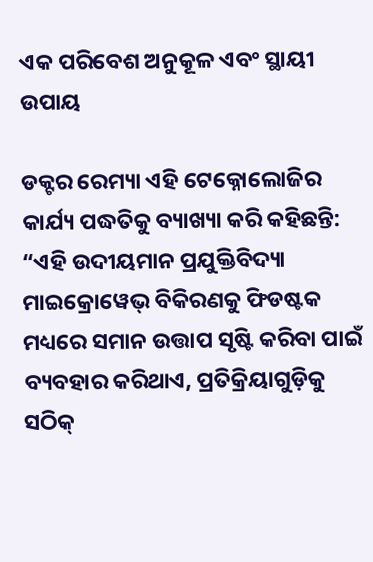ଏକ ପରିବେଶ ଅନୁକୂଳ ଏବଂ ସ୍ଥାୟୀ ଉପାୟ

ଡକ୍ଟର ରେମ୍ୟା ଏହି ଟେକ୍ନୋଲୋଜିର କାର୍ଯ୍ୟ ପଦ୍ଧତିକୁ ବ୍ୟାଖ୍ୟା କରି କହିଛନ୍ତି: “ଏହି ଉଦୀୟମାନ ପ୍ରଯୁକ୍ତିବିଦ୍ୟା ମାଇକ୍ରୋୱେଭ୍ ବିକିରଣକୁ ଫିଡଷ୍ଟକ ମଧ୍ୟରେ ସମାନ ଉତ୍ତାପ ସୃଷ୍ଟି କରିବା ପାଇଁ ବ୍ୟବହାର କରିଥାଏ, ପ୍ରତିକ୍ରିୟାଗୁଡ଼ିକୁ ସଠିକ୍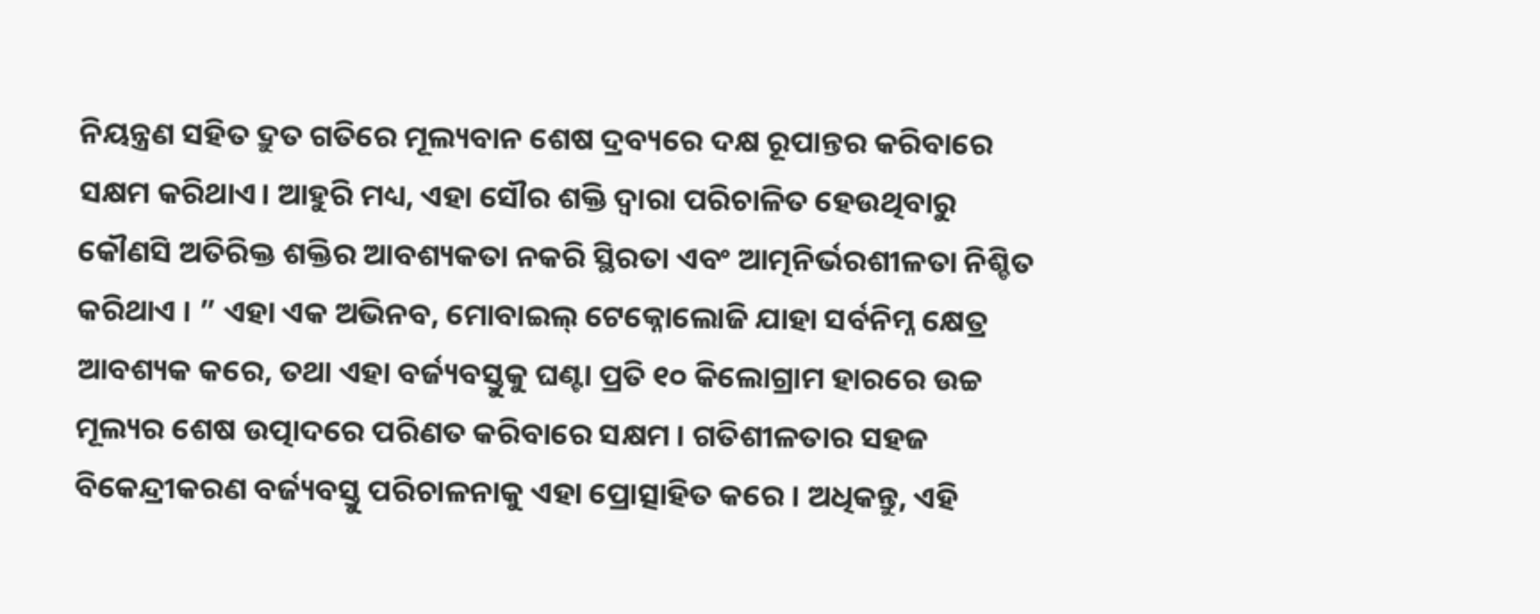ନିୟନ୍ତ୍ରଣ ସହିତ ଦ୍ରୁତ ଗତିରେ ମୂଲ୍ୟବାନ ଶେଷ ଦ୍ରବ୍ୟରେ ଦକ୍ଷ ରୂପାନ୍ତର କରିବାରେ ସକ୍ଷମ କରିଥାଏ। ଆହୁରି ମଧ୍ୟ, ଏହା ସୌର ଶକ୍ତି ଦ୍ୱାରା ପରିଚାଳିତ ହେଉଥିବାରୁ କୌଣସି ଅତିରିକ୍ତ ଶକ୍ତିର ଆବଶ୍ୟକତା ନକରି ସ୍ଥିରତା ଏବଂ ଆତ୍ମନିର୍ଭରଶୀଳତା ନିଶ୍ଚିତ କରିଥାଏ । ” ଏହା ଏକ ଅଭିନବ, ମୋବାଇଲ୍ ଟେକ୍ନୋଲୋଜି ଯାହା ସର୍ବନିମ୍ନ କ୍ଷେତ୍ର ଆବଶ୍ୟକ କରେ, ତଥା ଏହା ବର୍ଜ୍ୟବସ୍ତୁକୁ ଘଣ୍ଟା ପ୍ରତି ୧୦ କିଲୋଗ୍ରାମ ହାରରେ ଉଚ୍ଚ ମୂଲ୍ୟର ଶେଷ ଉତ୍ପାଦରେ ପରିଣତ କରିବାରେ ସକ୍ଷମ । ଗତିଶୀଳତାର ସହଜ ବିକେନ୍ଦ୍ରୀକରଣ ବର୍ଜ୍ୟବସ୍ତୁ ପରିଚାଳନାକୁ ଏହା ପ୍ରୋତ୍ସାହିତ କରେ । ଅଧିକନ୍ତୁ, ଏହି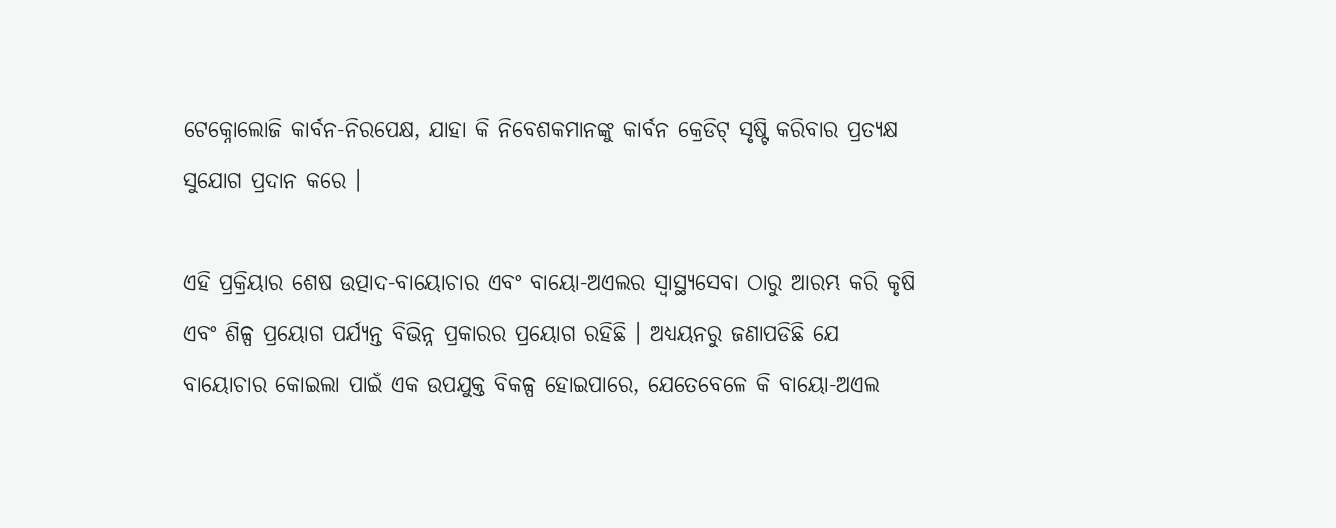ଟେକ୍ନୋଲୋଜି କାର୍ବନ-ନିରପେକ୍ଷ, ଯାହା କି ନିବେଶକମାନଙ୍କୁ କାର୍ବନ କ୍ରେଡିଟ୍ ସୃଷ୍ଟି କରିବାର ପ୍ରତ୍ୟକ୍ଷ ସୁଯୋଗ ପ୍ରଦାନ କରେ ।

ଏହି ପ୍ରକ୍ରିୟାର ଶେଷ ଉତ୍ପାଦ-ବାୟୋଚାର ଏବଂ ବାୟୋ-ଅଏଲର ସ୍ୱାସ୍ଥ୍ୟସେବା ଠାରୁ ଆରମ୍ଭ କରି କୃଷି ଏବଂ ଶିଳ୍ପ ପ୍ରୟୋଗ ପର୍ଯ୍ୟନ୍ତ ବିଭିନ୍ନ ପ୍ରକାରର ପ୍ରୟୋଗ ରହିଛି । ଅଧ୍ୟୟନରୁ ଜଣାପଡିଛି ଯେ ବାୟୋଚାର କୋଇଲା ପାଇଁ ଏକ ଉପଯୁକ୍ତ ବିକଳ୍ପ ହୋଇପାରେ, ଯେତେବେଳେ କି ବାୟୋ-ଅଏଲ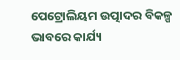ପେଟ୍ରୋଲିୟମ ଉତ୍ପାଦର ବିକଳ୍ପ ଭାବରେ କାର୍ଯ୍ୟ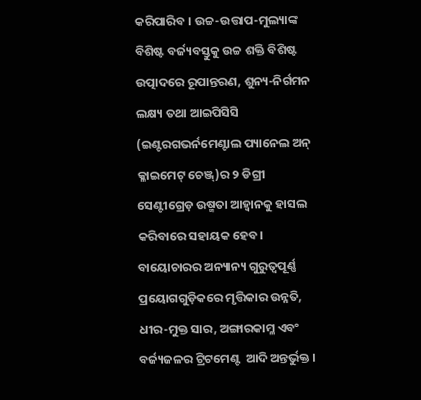କରିପାରିବ । ଉଚ୍ଚ-ଉତ୍ତାପ-ମୁଲ୍ୟାଙ୍କ ବିଶିଷ୍ଟ ବର୍ଜ୍ୟବସ୍ତୁକୁ ଉଚ୍ଚ ଶକ୍ତି ବିଶିଷ୍ଟ ଉତ୍ପାଦରେ ରୂପାନ୍ତରଣ, ଶୁନ୍ୟ-ନିର୍ଗମନ ଲକ୍ଷ୍ୟ ତଥା ଆଇପିସିସି (ଇଣ୍ଟରଗଭର୍ନମେଣ୍ଟାଲ ପ୍ୟାନେଲ ଅନ୍ କ୍ଳାଇମେଟ୍ ଚେଞ୍ଜ୍)ର ୨ ଡିଗ୍ରୀ ସେଣ୍ଟୀଗ୍ରେଡ଼ ଉଷ୍ମତା ଆହ୍ୱାନକୁ ହାସଲ କରିବାରେ ସହାୟକ ହେବ। ବାୟୋଚାରର ଅନ୍ୟାନ୍ୟ ଗୁରୁତ୍ୱପୂର୍ଣ୍ଣ ପ୍ରୟୋଗଗୁଡ଼ିକରେ ମୃତ୍ତିକାର ଉନ୍ନତି, ଧୀର-ମୁକ୍ତ ସାର, ଅଙ୍ଗାରକାମ୍ଳ ଏବଂ ବର୍ଜ୍ୟଜଳର ଟ୍ରିଟମେଣ୍ଟ  ଆଦି ଅନ୍ତର୍ଭୁକ୍ତ ।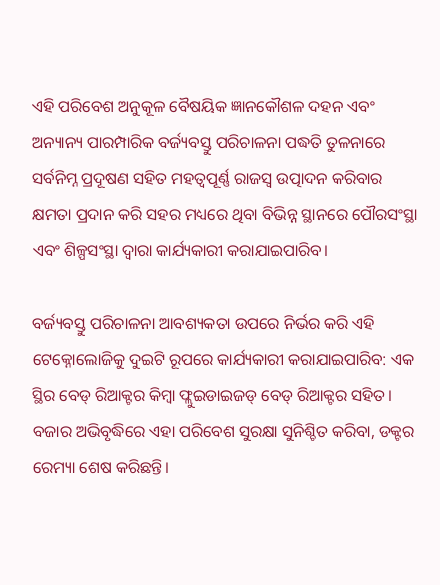ଏହି ପରିବେଶ ଅନୁକୂଳ ବୈଷୟିକ ଜ୍ଞାନକୌଶଳ ଦହନ ଏବଂ ଅନ୍ୟାନ୍ୟ ପାରମ୍ପାରିକ ବର୍ଜ୍ୟବସ୍ତୁ ପରିଚାଳନା ପଦ୍ଧତି ତୁଳନାରେ ସର୍ବନିମ୍ନ ପ୍ରଦୂଷଣ ସହିତ ମହତ୍ୱପୂର୍ଣ୍ଣ ରାଜସ୍ୱ ଉତ୍ପାଦନ କରିବାର କ୍ଷମତା ପ୍ରଦାନ କରି ସହର ମଧ୍ୟରେ ଥିବା ବିଭିନ୍ନ ସ୍ଥାନରେ ପୌରସଂସ୍ଥା ଏବଂ ଶିଳ୍ପସଂସ୍ଥା ଦ୍ୱାରା କାର୍ଯ୍ୟକାରୀ କରାଯାଇପାରିବ।

ବର୍ଜ୍ୟବସ୍ତୁ ପରିଚାଳନା ଆବଶ୍ୟକତା ଉପରେ ନିର୍ଭର କରି ଏହି ଟେକ୍ନୋଲୋଜିକୁ ଦୁଇଟି ରୂପରେ କାର୍ଯ୍ୟକାରୀ କରାଯାଇପାରିବ: ଏକ ସ୍ଥିର ବେଡ୍ ରିଆକ୍ଟର କିମ୍ବା ଫ୍ଲୁଇଡାଇଜଡ୍ ବେଡ୍ ରିଆକ୍ଟର ସହିତ। ବଜାର ଅଭିବୃଦ୍ଧିରେ ଏହା ପରିବେଶ ସୁରକ୍ଷା ସୁନିଶ୍ଚିତ କରିବା, ଡକ୍ଟର ରେମ୍ୟା ଶେଷ କରିଛନ୍ତି।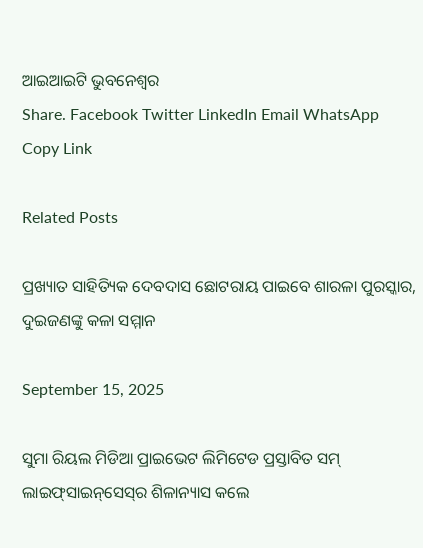ଆଇଆଇଟି ଭୁବନେଶ୍ୱର
Share. Facebook Twitter LinkedIn Email WhatsApp Copy Link

Related Posts

ପ୍ରଖ୍ୟାତ ସାହିତ୍ୟିକ ଦେବଦାସ ଛୋଟରାୟ ପାଇବେ ଶାରଳା ପୁରସ୍କାର, ଦୁଇଜଣଙ୍କୁ କଳା ସମ୍ମାନ

September 15, 2025

ସୁମା ରିୟଲ ମିଡିଆ ପ୍ରାଇଭେଟ ଲିମିଟେଡ ପ୍ରସ୍ତାବିତ ସମ୍ ଲାଇଫ୍‌ସାଇନ୍‌ସେସ୍‌ର ଶିଳାନ୍ୟାସ କଲେ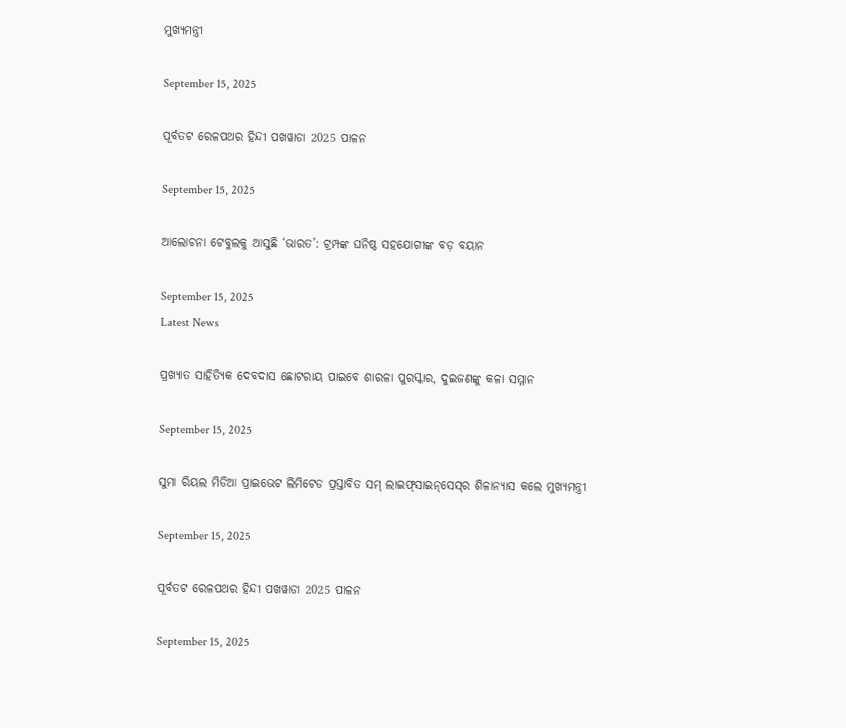ମୁଖ୍ୟମନ୍ତ୍ରୀ

September 15, 2025

ପୂର୍ବତଟ ରେଳପଥର ହିନ୍ଦୀ ପଖୱାଡା 2025 ପାଳନ

September 15, 2025

ଆଲୋଚନା ଟେବୁଲକୁ ଆସୁଛି ‘ଭାରତ’: ଟ୍ରମ୍ପଙ୍କ ଘନିଷ୍ଠ ସହଯୋଗୀଙ୍କ ବଡ଼ ବୟାନ

September 15, 2025
Latest News

ପ୍ରଖ୍ୟାତ ସାହିତ୍ୟିକ ଦେବଦାସ ଛୋଟରାୟ ପାଇବେ ଶାରଳା ପୁରସ୍କାର, ଦୁଇଜଣଙ୍କୁ କଳା ସମ୍ମାନ

September 15, 2025

ସୁମା ରିୟଲ ମିଡିଆ ପ୍ରାଇଭେଟ ଲିମିଟେଡ ପ୍ରସ୍ତାବିତ ସମ୍ ଲାଇଫ୍‌ସାଇନ୍‌ସେସ୍‌ର ଶିଳାନ୍ୟାସ କଲେ ମୁଖ୍ୟମନ୍ତ୍ରୀ

September 15, 2025

ପୂର୍ବତଟ ରେଳପଥର ହିନ୍ଦୀ ପଖୱାଡା 2025 ପାଳନ

September 15, 2025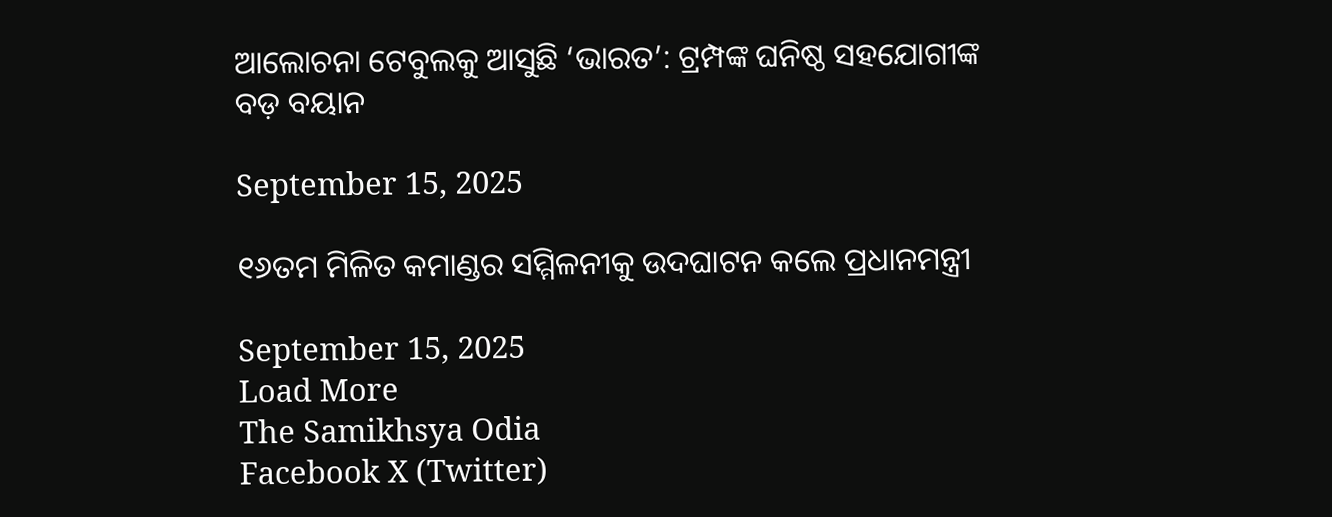ଆଲୋଚନା ଟେବୁଲକୁ ଆସୁଛି ‘ଭାରତ’: ଟ୍ରମ୍ପଙ୍କ ଘନିଷ୍ଠ ସହଯୋଗୀଙ୍କ ବଡ଼ ବୟାନ

September 15, 2025

୧୬ତମ ମିଳିତ କମାଣ୍ଡର ସମ୍ମିଳନୀକୁ ଉଦଘାଟନ କଲେ ପ୍ରଧାନମନ୍ତ୍ରୀ

September 15, 2025
Load More
The Samikhsya Odia
Facebook X (Twitter)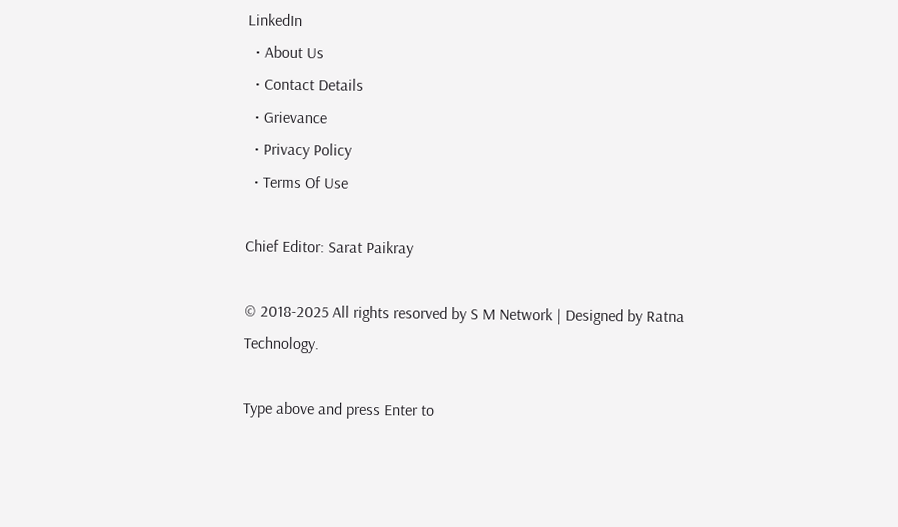LinkedIn
  • About Us
  • Contact Details
  • Grievance
  • Privacy Policy
  • Terms Of Use

Chief Editor: Sarat Paikray

© 2018-2025 All rights resorved by S M Network | Designed by Ratna Technology.

Type above and press Enter to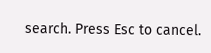search. Press Esc to cancel.